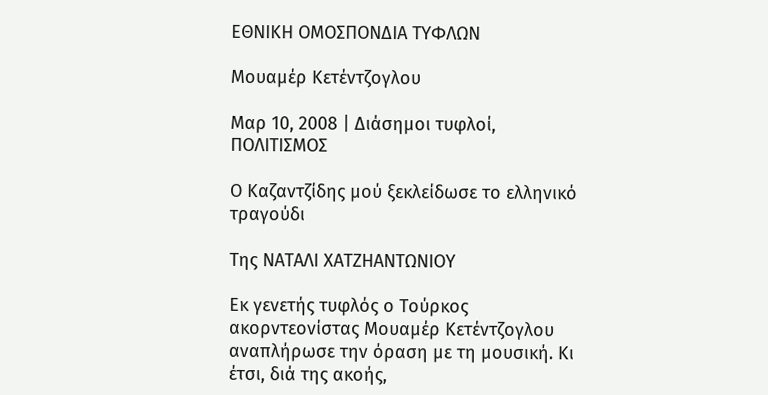ΕΘΝΙΚΗ ΟΜΟΣΠΟΝΔΙΑ ΤΥΦΛΩΝ

Μουαμέρ Κετέντζογλου

Μαρ 10, 2008 | Διάσημοι τυφλοί, ΠΟΛΙΤΙΣΜΟΣ

Ο Καζαντζίδης μού ξεκλείδωσε το ελληνικό τραγούδι

Της ΝΑΤΑΛΙ ΧΑΤΖΗΑΝΤΩΝΙΟΥ

Εκ γενετής τυφλός ο Τούρκος ακορντεονίστας Μουαμέρ Κετέντζογλου αναπλήρωσε την όραση με τη μουσική. Κι έτσι, διά της ακοής,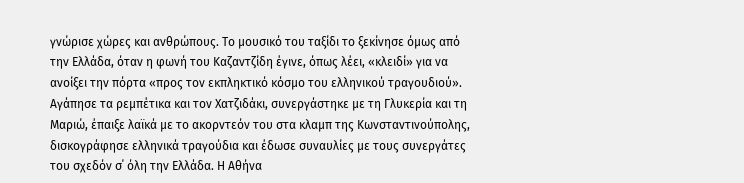γνώρισε χώρες και ανθρώπους. Το μουσικό του ταξίδι το ξεκίνησε όμως από την Ελλάδα, όταν η φωνή του Καζαντζίδη έγινε, όπως λέει, «κλειδί» για να ανοίξει την πόρτα «προς τον εκπληκτικό κόσμο του ελληνικού τραγουδιού».
Αγάπησε τα ρεμπέτικα και τον Χατζιδάκι, συνεργάστηκε με τη Γλυκερία και τη Μαριώ, έπαιξε λαϊκά με το ακορντεόν του στα κλαμπ της Κωνσταντινούπολης, δισκογράφησε ελληνικά τραγούδια και έδωσε συναυλίες με τους συνεργάτες του σχεδόν σ΄ όλη την Ελλάδα. Η Αθήνα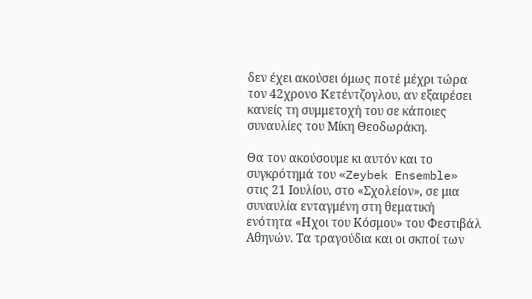δεν έχει ακούσει όμως ποτέ μέχρι τώρα τον 42χρονο Κετέντζογλου, αν εξαιρέσει κανείς τη συμμετοχή του σε κάποιες συναυλίες του Μίκη Θεοδωράκη.

Θα τον ακούσουμε κι αυτόν και το συγκρότημά του «Zeybek Ensemble» στις 21 Ιουλίου, στο «Σχολείον», σε μια συναυλία ενταγμένη στη θεματική ενότητα «Ηχοι του Κόσμου» του Φεστιβάλ Αθηνών. Τα τραγούδια και οι σκποί των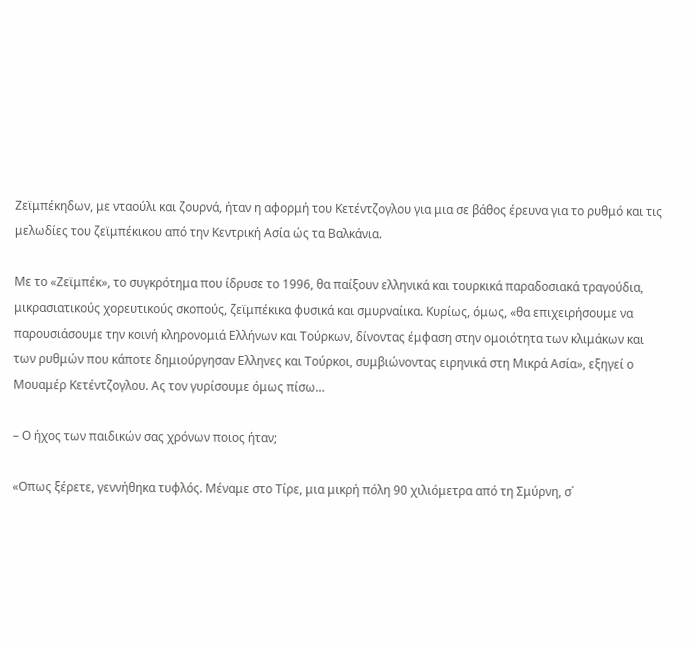Ζεϊμπέκηδων, με νταούλι και ζουρνά, ήταν η αφορμή του Κετέντζογλου για μια σε βάθος έρευνα για το ρυθμό και τις μελωδίες του ζεϊμπέκικου από την Κεντρική Ασία ώς τα Βαλκάνια.

Με το «Ζεϊμπέκ», το συγκρότημα που ίδρυσε το 1996, θα παίξουν ελληνικά και τουρκικά παραδοσιακά τραγούδια, μικρασιατικούς χορευτικούς σκοπούς, ζεϊμπέκικα φυσικά και σμυρναίικα. Κυρίως, όμως, «θα επιχειρήσουμε να παρουσιάσουμε την κοινή κληρονομιά Ελλήνων και Τούρκων, δίνοντας έμφαση στην ομοιότητα των κλιμάκων και των ρυθμών που κάποτε δημιούργησαν Ελληνες και Τούρκοι, συμβιώνοντας ειρηνικά στη Μικρά Ασία», εξηγεί ο Μουαμέρ Κετέντζογλου. Ας τον γυρίσουμε όμως πίσω…

– Ο ήχος των παιδικών σας χρόνων ποιος ήταν;

«Οπως ξέρετε, γεννήθηκα τυφλός. Μέναμε στο Τίρε, μια μικρή πόλη 90 χιλιόμετρα από τη Σμύρνη, σ΄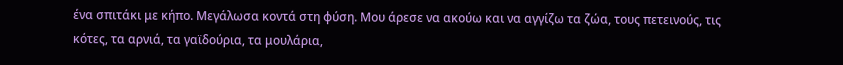ένα σπιτάκι με κήπο. Μεγάλωσα κοντά στη φύση. Μου άρεσε να ακούω και να αγγίζω τα ζώα, τους πετεινούς, τις κότες, τα αρνιά, τα γαϊδούρια, τα μουλάρια,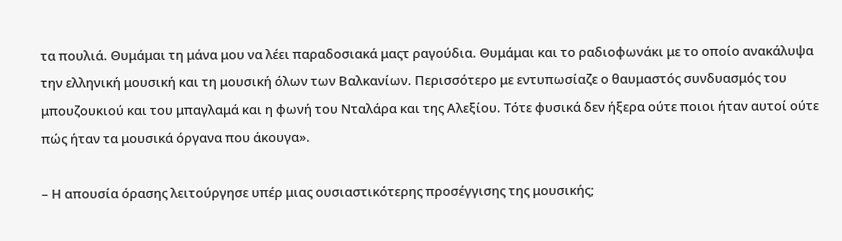τα πουλιά. Θυμάμαι τη μάνα μου να λέει παραδοσιακά μαςτ ραγούδια. Θυμάμαι και το ραδιοφωνάκι με το οποίο ανακάλυψα την ελληνική μουσική και τη μουσική όλων των Βαλκανίων. Περισσότερο με εντυπωσίαζε ο θαυμαστός συνδυασμός του μπουζουκιού και του μπαγλαμά και η φωνή του Νταλάρα και της Αλεξίου. Τότε φυσικά δεν ήξερα ούτε ποιοι ήταν αυτοί ούτε πώς ήταν τα μουσικά όργανα που άκουγα».

– Η απουσία όρασης λειτούργησε υπέρ μιας ουσιαστικότερης προσέγγισης της μουσικής;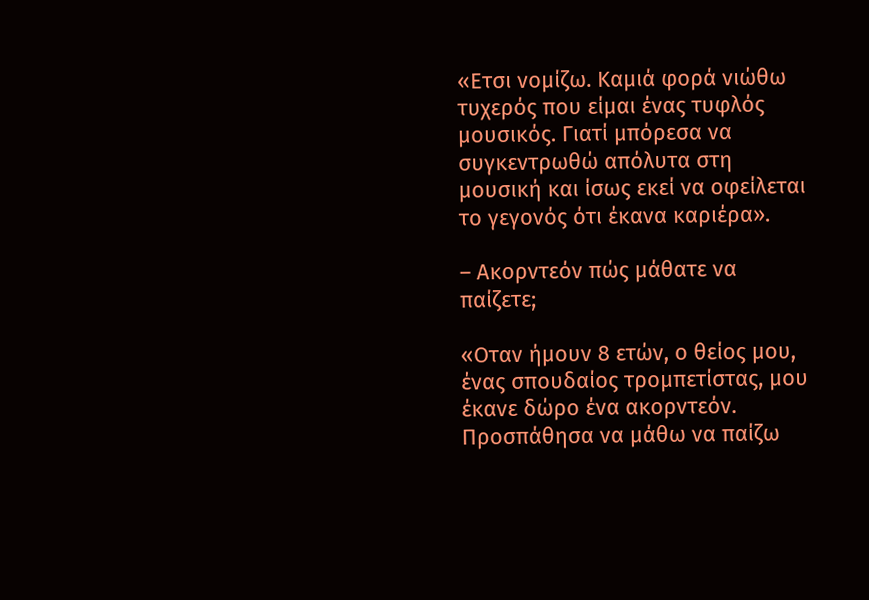«Ετσι νομίζω. Καμιά φορά νιώθω τυχερός που είμαι ένας τυφλός μουσικός. Γιατί μπόρεσα να συγκεντρωθώ απόλυτα στη μουσική και ίσως εκεί να οφείλεται το γεγονός ότι έκανα καριέρα».

– Ακορντεόν πώς μάθατε να παίζετε;

«Οταν ήμουν 8 ετών, ο θείος μου, ένας σπουδαίος τρομπετίστας, μου έκανε δώρο ένα ακορντεόν. Προσπάθησα να μάθω να παίζω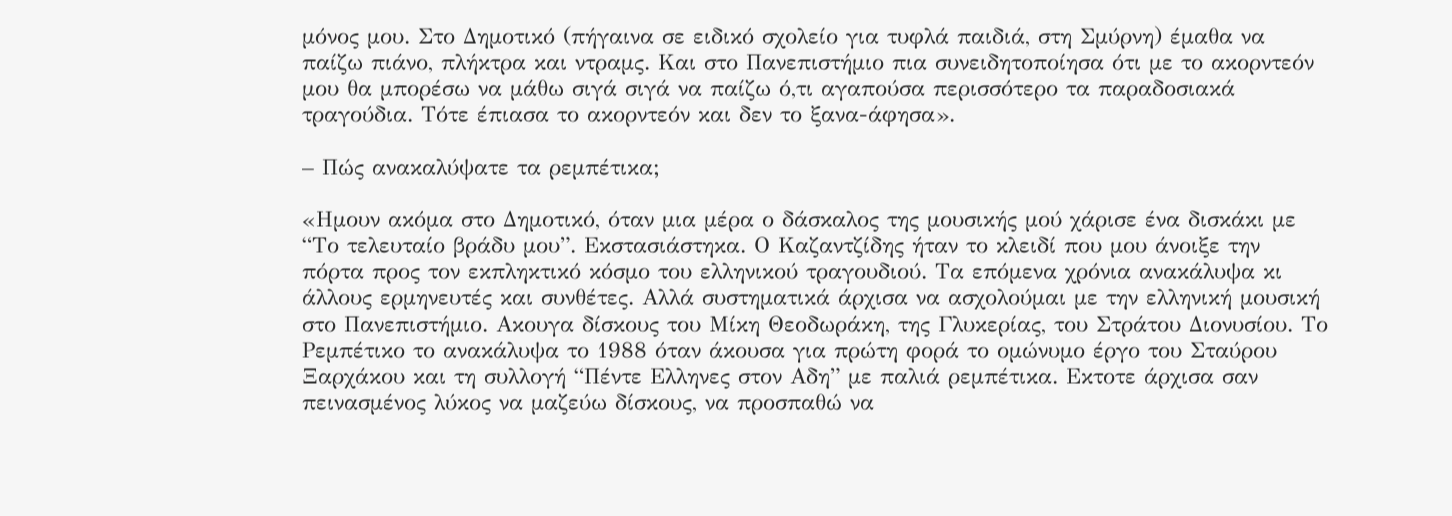μόνος μου. Στο Δημοτικό (πήγαινα σε ειδικό σχολείο για τυφλά παιδιά, στη Σμύρνη) έμαθα να παίζω πιάνο, πλήκτρα και ντραμς. Και στο Πανεπιστήμιο πια συνειδητοποίησα ότι με το ακορντεόν μου θα μπορέσω να μάθω σιγά σιγά να παίζω ό,τι αγαπούσα περισσότερο τα παραδοσιακά τραγούδια. Τότε έπιασα το ακορντεόν και δεν το ξανα-άφησα».

– Πώς ανακαλύψατε τα ρεμπέτικα;

«Ημουν ακόμα στο Δημοτικό, όταν μια μέρα ο δάσκαλος της μουσικής μού χάρισε ένα δισκάκι με “Το τελευταίο βράδυ μου”. Εκστασιάστηκα. Ο Καζαντζίδης ήταν το κλειδί που μου άνοιξε την πόρτα προς τον εκπληκτικό κόσμο του ελληνικού τραγουδιού. Τα επόμενα χρόνια ανακάλυψα κι άλλους ερμηνευτές και συνθέτες. Αλλά συστηματικά άρχισα να ασχολούμαι με την ελληνική μουσική στο Πανεπιστήμιο. Ακουγα δίσκους του Μίκη Θεοδωράκη, της Γλυκερίας, του Στράτου Διονυσίου. Το Ρεμπέτικο το ανακάλυψα το 1988 όταν άκουσα για πρώτη φορά το ομώνυμο έργο του Σταύρου Ξαρχάκου και τη συλλογή “Πέντε Ελληνες στον Αδη” με παλιά ρεμπέτικα. Εκτοτε άρχισα σαν πεινασμένος λύκος να μαζεύω δίσκους, να προσπαθώ να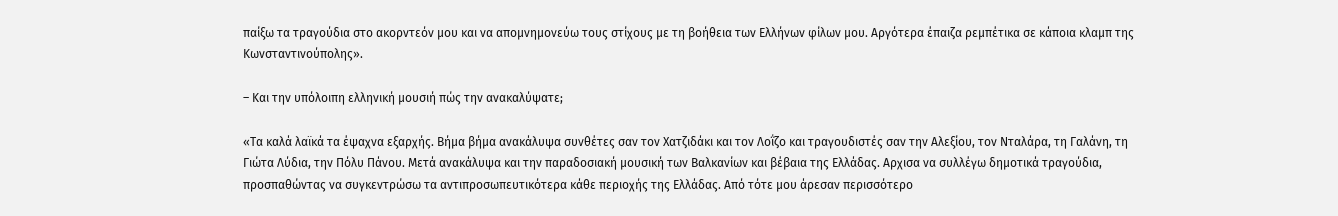παίξω τα τραγούδια στο ακορντεόν μου και να απομνημονεύω τους στίχους με τη βοήθεια των Ελλήνων φίλων μου. Αργότερα έπαιζα ρεμπέτικα σε κάποια κλαμπ της Κωνσταντινούπολης».

– Και την υπόλοιπη ελληνική μουσιή πώς την ανακαλύψατε;

«Τα καλά λαϊκά τα έψαχνα εξαρχής. Βήμα βήμα ανακάλυψα συνθέτες σαν τον Χατζιδάκι και τον Λοΐζο και τραγουδιστές σαν την Αλεξίου, τον Νταλάρα, τη Γαλάνη, τη Γιώτα Λύδια, την Πόλυ Πάνου. Μετά ανακάλυψα και την παραδοσιακή μουσική των Βαλκανίων και βέβαια της Ελλάδας. Αρχισα να συλλέγω δημοτικά τραγούδια, προσπαθώντας να συγκεντρώσω τα αντιπροσωπευτικότερα κάθε περιοχής της Ελλάδας. Από τότε μου άρεσαν περισσότερο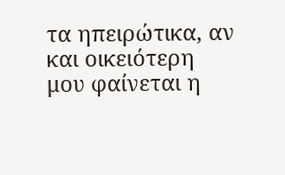τα ηπειρώτικα, αν και οικειότερη μου φαίνεται η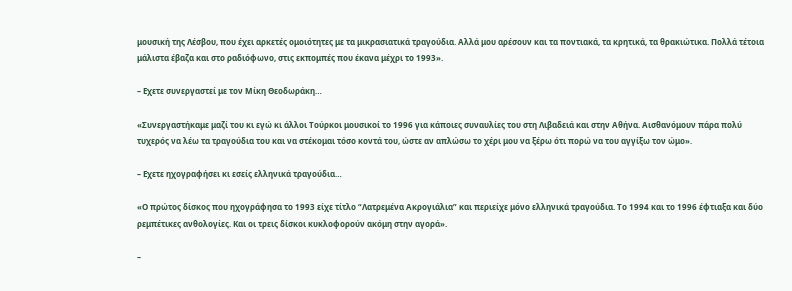μουσική της Λέσβου, που έχει αρκετές ομοιότητες με τα μικρασιατικά τραγούδια. Αλλά μου αρέσουν και τα ποντιακά, τα κρητικά, τα θρακιώτικα. Πολλά τέτοια μάλιστα έβαζα και στο ραδιόφωνο, στις εκπομπές που έκανα μέχρι το 1993».

– Εχετε συνεργαστεί με τον Μίκη Θεοδωράκη…

«Συνεργαστήκαμε μαζί του κι εγώ κι άλλοι Τούρκοι μουσικοί το 1996 για κάποιες συναυλίες του στη Λιβαδειά και στην Αθήνα. Αισθανόμουν πάρα πολύ τυχερός να λέω τα τραγούδια του και να στέκομαι τόσο κοντά του, ώστε αν απλώσω το χέρι μου να ξέρω ότι πορώ να του αγγίξω τον ώμο».

– Εχετε ηχογραφήσει κι εσείς ελληνικά τραγούδια…

«Ο πρώτος δίσκος που ηχογράφησα το 1993 είχε τίτλο “Λατρεμένα Ακρογιάλια” και περιείχε μόνο ελληνικά τραγούδια. Το 1994 και το 1996 έφτιαξα και δύο ρεμπέτικες ανθολογίες. Και οι τρεις δίσκοι κυκλοφορούν ακόμη στην αγορά».

–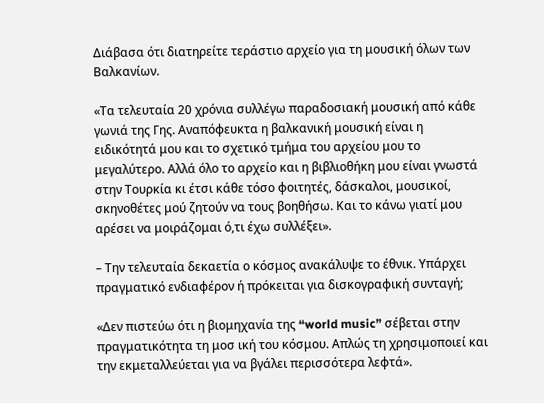Διάβασα ότι διατηρείτε τεράστιο αρχείο για τη μουσική όλων των Βαλκανίων.

«Τα τελευταία 20 χρόνια συλλέγω παραδοσιακή μουσική από κάθε γωνιά της Γης. Αναπόφευκτα η βαλκανική μουσική είναι η ειδικότητά μου και το σχετικό τμήμα του αρχείου μου το μεγαλύτερο. Αλλά όλο το αρχείο και η βιβλιοθήκη μου είναι γνωστά στην Τουρκία κι έτσι κάθε τόσο φοιτητές, δάσκαλοι, μουσικοί, σκηνοθέτες μού ζητούν να τους βοηθήσω. Και το κάνω γιατί μου αρέσει να μοιράζομαι ό,τι έχω συλλέξει».

– Την τελευταία δεκαετία ο κόσμος ανακάλυψε το έθνικ. Υπάρχει πραγματικό ενδιαφέρον ή πρόκειται για δισκογραφική συνταγή;

«Δεν πιστεύω ότι η βιομηχανία της “world music” σέβεται στην πραγματικότητα τη μοσ ική του κόσμου. Απλώς τη χρησιμοποιεί και την εκμεταλλεύεται για να βγάλει περισσότερα λεφτά».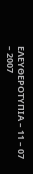ΕΛΕΥΘΕΡΟΤΥΠΙΑ – 11 – 07 – 2007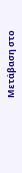Μετάβαση στο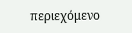περιεχόμενο